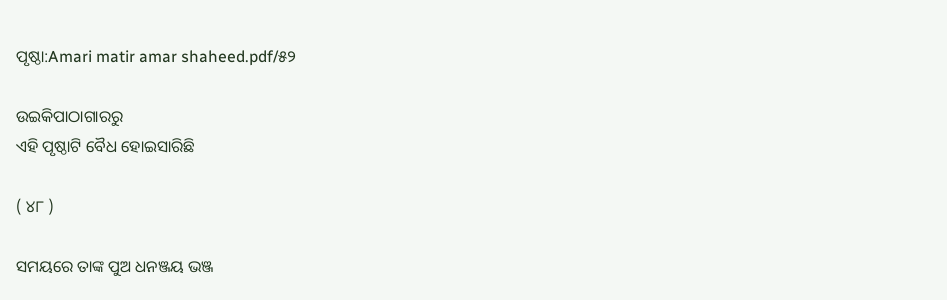ପୃଷ୍ଠା:Amari matir amar shaheed.pdf/୫୨

ଉଇକିପାଠାଗାର‌ରୁ
ଏହି ପୃଷ୍ଠାଟି ବୈଧ ହୋଇସାରିଛି

( ୪୮ )

ସମୟରେ ତାଙ୍କ ପୁଅ ଧନଞ୍ଜୟ ଭଞ୍ଜ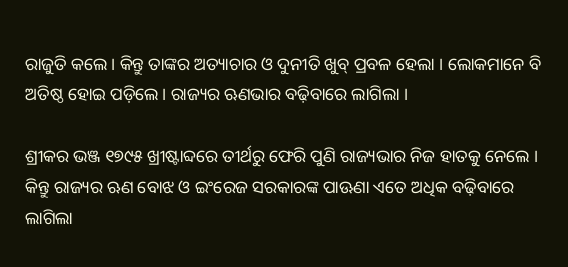ରାଜୁତି କଲେ । କିନ୍ତୁ ତାଙ୍କର ଅତ୍ୟାଚାର ଓ ଦୁନୀତି ଖୁବ୍ ପ୍ରବଳ ହେଲା । ଲୋକମାନେ ବି ଅତିଷ୍ଠ ହୋଇ ପଡ଼ିଲେ। ରାଜ୍ୟର ଋଣଭାର ବଢ଼ିବାରେ ଲାଗିଲା ।

ଶ୍ରୀକର ଭଞ୍ଜ ୧୭୯୫ ଖ୍ରୀଷ୍ଟାବ୍ଦରେ ତୀର୍ଥରୁ ଫେରି ପୁଣି ରାଜ୍ୟଭାର ନିଜ ହାତକୁ ନେଲେ । କିନ୍ତୁ ରାଜ୍ୟର ଋଣ ବୋଝ ଓ ଇଂରେଜ ସରକାରଙ୍କ ପାଊଣା ଏତେ ଅଧିକ ବଢ଼ିବାରେ ଲାଗିଲା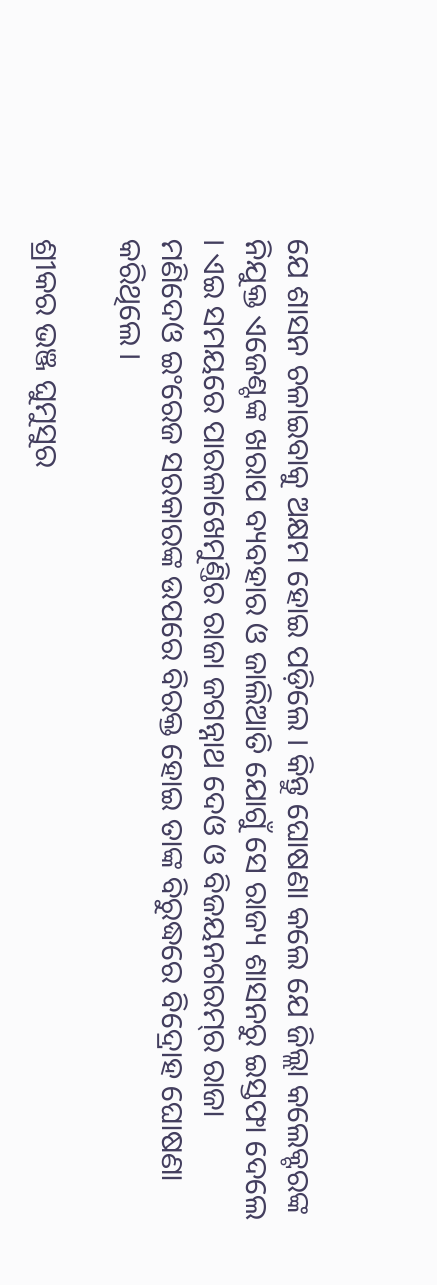ଯେ ଶାସନ ଚଳାଇବାକୁ ଅକ୍ଷମ ହୋଇ ପଡ଼ିଲେ । କିନ୍ତୁ ଘୋଷଣା କଲେ ଯେ ଜିଲ୍ଲା କଲେକ୍ଟରଙ୍କ ନିଯୁକ୍ତ ଏଜେଣ୍ଟଙ୍କ ଖରାପ ବ୍ୟବହାର ଓ ଜାଲିଆତି ଯୋଗୁଁ ସେ ରାଜ୍ୟ ଶାସନରୁ ଇସ୍ତଫା ଦେଲେ । ଏଇ ସମୟରେ ପାରଳାଖେମୁଣ୍ତିର ରାଜା ଜଗନ୍ନାଥ ଦେଓ ଓ ବିଜୟନଗରମ୍‌ର ରାଜା ମଣିଦେଓ ଇଂରେଜ ସରକାରଙ୍କ ଉପରେ ବିରକ୍ତ ହୋଇ ତାଙ୍କ ବିରୁଦ୍ଧରେ ବିଦ୍ରୋହ ଘୋଷଣା କରିଥିଲେ ।

ଶ୍ରୀକର ଭଞ୍ଜ ଘୁମୁସୁର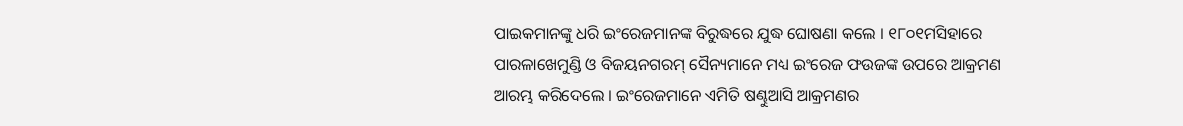ପାଇକମାନଙ୍କୁ ଧରି ଇଂରେଜମାନଙ୍କ ବିରୁଦ୍ଧରେ ଯୁଦ୍ଧ ଘୋଷଣା କଲେ । ୧୮୦୧ମସିହାରେ ପାରଳାଖେମୁଣ୍ଡି ଓ ବିଜୟନଗରମ୍ ସୈନ୍ୟମାନେ ମଧ୍ୟ ଇଂରେଜ ଫଉଜଙ୍କ ଉପରେ ଆକ୍ରମଣ ଆରମ୍ଭ କରିଦେଲେ । ଇଂରେଜମାନେ ଏମିତି ଷଣ୍ଢୁଆସି ଆକ୍ରମଣର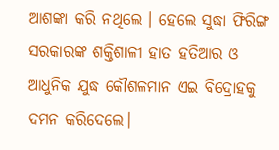ଆଶଙ୍କା କରି ନଥିଲେ । ହେଲେ ସୁଦ୍ଧା ଫିରିଙ୍ଗ ସରକାରଙ୍କ ଶକ୍ତିଶାଳୀ ହାତ ହତିଆର ଓ ଆଧୁନିକ ଯୁଦ୍ଧ କୌଶଳମାନ ଏଇ ବିଦ୍ରୋହକୁ ଦମନ କରିଦେଲେ।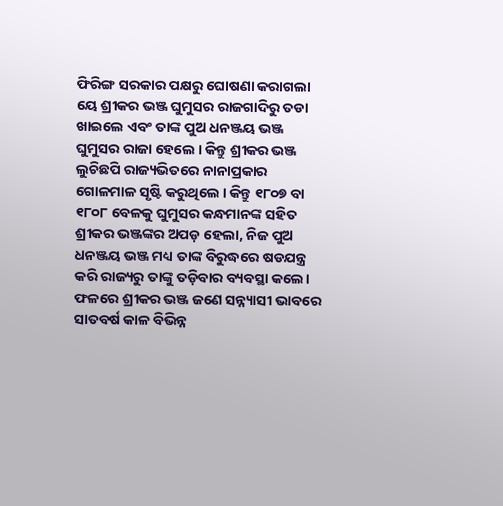ଫିରିଙ୍ଗ ସରକାର ପକ୍ଷରୁ ଘୋଷଣା କରାଗଲା ୟେ ଶ୍ରୀକର ଭଞ୍ଜ ଘୁମୁସର ରାଜଗାଦିରୁ ତଡା ଖାଇଲେ ଏବଂ ତାଙ୍କ ପୁଅ ଧନଞ୍ଜୟ ଭଞ୍ଜ ଘୁମୁସର ରାଜା ହେଲେ । କିନ୍ତୁ ଶ୍ରୀକର ଭଞ୍ଜ ଲୁଚିଛପି ରାଜ୍ୟଭିତରେ ନାନାପ୍ରକାର ଗୋଳମାଳ ସୃଷ୍ଟି କରୁଥିଲେ । କିନ୍ତୁ ୧୮୦୭ ବା ୧୮୦୮ ବେଳକୁ ଘୁମୁସର କନ୍ଧମାନଙ୍କ ସହିତ ଶ୍ରୀକର ଭଞ୍ଜଙ୍କର ଅପଡ଼ ହେଲା, ନିଜ ପୁଅ ଧନଞ୍ଜୟ ଭଞ୍ଜ ମଧ୍ୟ ତାଙ୍କ ବିରୁଦ୍ଧରେ ଷଡଯନ୍ତ୍ର କରି ରାଜ୍ୟରୁ ତାଙ୍କୁ ତଡ଼ିବାର ବ୍ୟବସ୍ଥା କଲେ। ଫଳରେ ଶ୍ରୀକର ଭଞ୍ଜ ଜଣେ ସନ୍ନ୍ୟାସୀ ଭାବରେ ସାତବର୍ଷ କାଳ ବିଭିନ୍ନ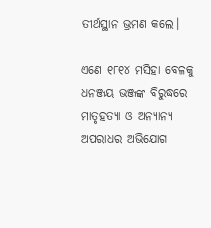ତୀର୍ଥସ୍ଥାନ ଭ୍ରମଣ କଲେ।

ଏଣେ ୧୮୧୪ ମସିହା ବେଳକୁ ଧନଞ୍ଜୟ ଭଞ୍ଜଙ୍କ ବିରୁଦ୍ଧରେ ମାତୃହତ୍ୟା ଓ ଅନ୍ୟାନ୍ୟ ଅପରାଧର ଅଭିଯୋଗ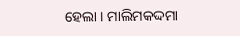ହେଲା । ମାଲିମକଦ୍ଦମା